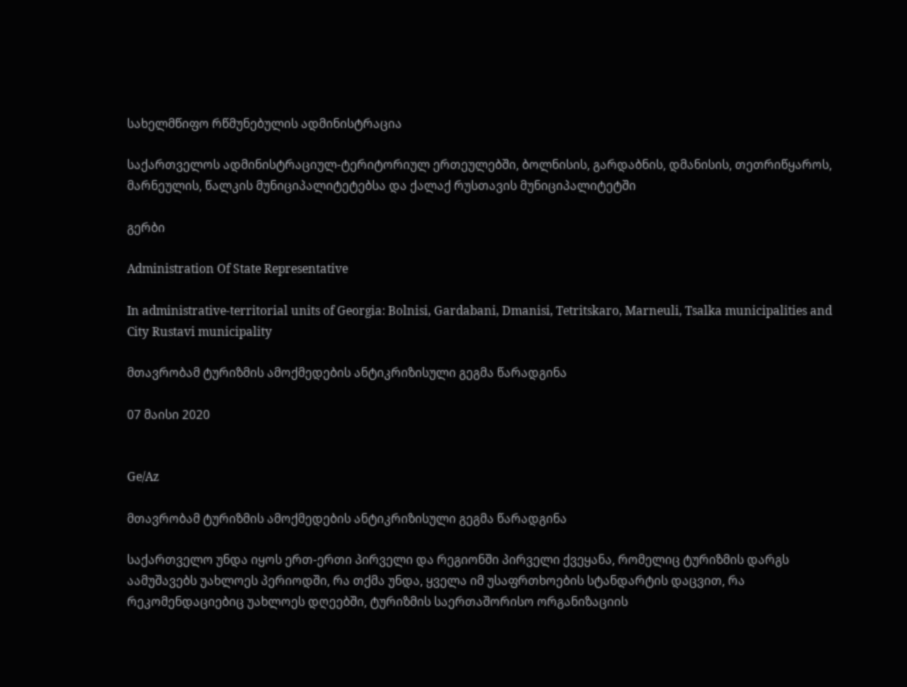სახელმწიფო რწმუნებულის ადმინისტრაცია

საქართველოს ადმინისტრაციულ-ტერიტორიულ ერთეულებში, ბოლნისის, გარდაბნის, დმანისის, თეთრიწყაროს, მარნეულის, წალკის მუნიციპალიტეტებსა და ქალაქ რუსთავის მუნიციპალიტეტში

გერბი

Administration Of State Representative

In administrative-territorial units of Georgia: Bolnisi, Gardabani, Dmanisi, Tetritskaro, Marneuli, Tsalka municipalities and City Rustavi municipality

მთავრობამ ტურიზმის ამოქმედების ანტიკრიზისული გეგმა წარადგინა

07 მაისი 2020


Ge/Az

მთავრობამ ტურიზმის ამოქმედების ანტიკრიზისული გეგმა წარადგინა

საქართველო უნდა იყოს ერთ-ერთი პირველი და რეგიონში პირველი ქვეყანა, რომელიც ტურიზმის დარგს აამუშავებს უახლოეს პერიოდში, რა თქმა უნდა, ყველა იმ უსაფრთხოების სტანდარტის დაცვით, რა რეკომენდაციებიც უახლოეს დღეებში, ტურიზმის საერთაშორისო ორგანიზაციის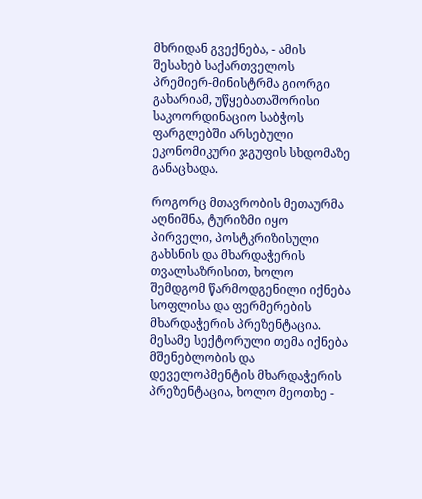მხრიდან გვექნება, - ამის შესახებ საქართველოს პრემიერ-მინისტრმა გიორგი გახარიამ, უწყებათაშორისი საკოორდინაციო საბჭოს ფარგლებში არსებული ეკონომიკური ჯგუფის სხდომაზე განაცხადა.

როგორც მთავრობის მეთაურმა აღნიშნა, ტურიზმი იყო პირველი, პოსტკრიზისული გახსნის და მხარდაჭერის თვალსაზრისით, ხოლო შემდგომ წარმოდგენილი იქნება სოფლისა და ფერმერების მხარდაჭერის პრეზენტაცია. მესამე სექტორული თემა იქნება მშენებლობის და დეველოპმენტის მხარდაჭერის პრეზენტაცია, ხოლო მეოთხე -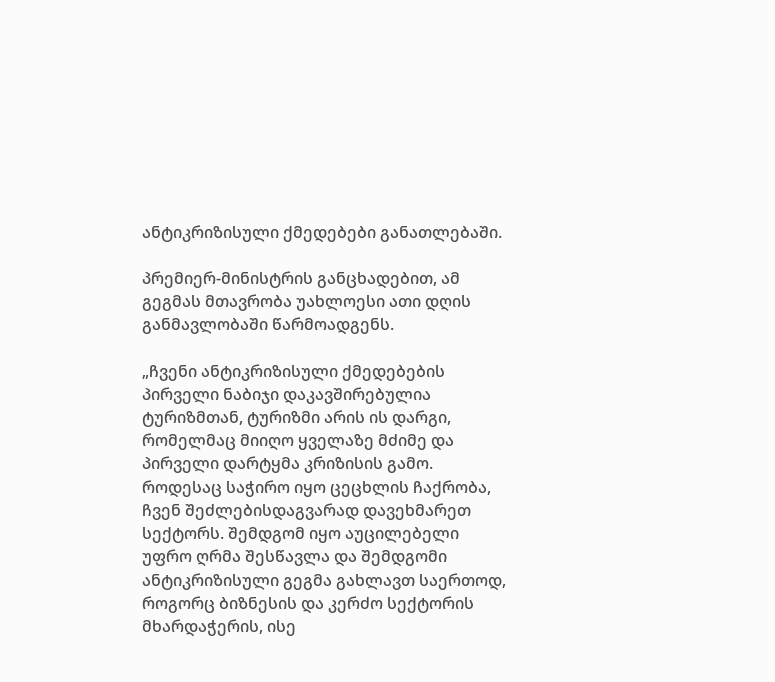ანტიკრიზისული ქმედებები განათლებაში.

პრემიერ-მინისტრის განცხადებით, ამ გეგმას მთავრობა უახლოესი ათი დღის განმავლობაში წარმოადგენს.

„ჩვენი ანტიკრიზისული ქმედებების პირველი ნაბიჯი დაკავშირებულია ტურიზმთან, ტურიზმი არის ის დარგი, რომელმაც მიიღო ყველაზე მძიმე და პირველი დარტყმა კრიზისის გამო. როდესაც საჭირო იყო ცეცხლის ჩაქრობა, ჩვენ შეძლებისდაგვარად დავეხმარეთ სექტორს. შემდგომ იყო აუცილებელი უფრო ღრმა შესწავლა და შემდგომი ანტიკრიზისული გეგმა გახლავთ საერთოდ, როგორც ბიზნესის და კერძო სექტორის მხარდაჭერის, ისე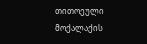თითოეული მოქალაქის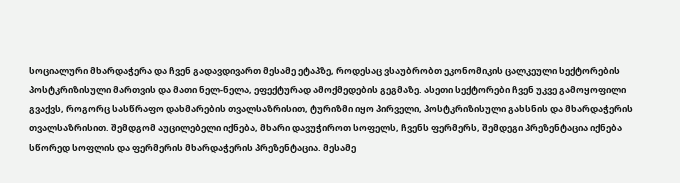სოციალური მხარდაჭერა და ჩვენ გადავდივართ მესამე ეტაპზე, როდესაც ვსაუბრობთ ეკონომიკის ცალკეული სექტორების პოსტკრიზისული მართვის და მათი ნელ-ნელა, ეფექტურად ამოქმედების გეგმაზე. ასეთი სექტორები ჩვენ უკვე გამოყოფილი გვაქვს, როგორც სასწრაფო დახმარების თვალსაზრისით, ტურიზმი იყო პირველი, პოსტკრიზისული გახსნის და მხარდაჭერის თვალსაზრისით. შემდგომ აუცილებელი იქნება, მხარი დავუჭიროთ სოფელს, ჩვენს ფერმერს, შემდეგი პრეზენტაცია იქნება სწორედ სოფლის და ფერმერის მხარდაჭერის პრეზენტაცია. მესამე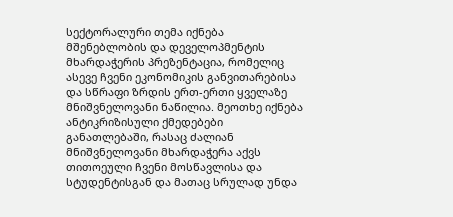სექტორალური თემა იქნება მშენებლობის და დეველოპმენტის მხარდაჭერის პრეზენტაცია, რომელიც ასევე ჩვენი ეკონომიკის განვითარებისა და სწრაფი ზრდის ერთ-ერთი ყველაზე მნიშვნელოვანი ნაწილია. მეოთხე იქნება ანტიკრიზისული ქმედებები განათლებაში, რასაც ძალიან მნიშვნელოვანი მხარდაჭერა აქვს თითოეული ჩვენი მოსწავლისა და სტუდენტისგან და მათაც სრულად უნდა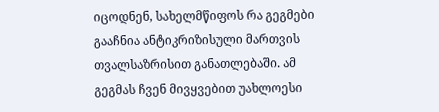იცოდნენ, სახელმწიფოს რა გეგმები გააჩნია ანტიკრიზისული მართვის თვალსაზრისით განათლებაში. ამ გეგმას ჩვენ მივყვებით უახლოესი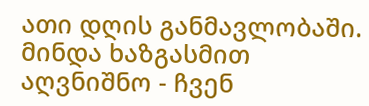ათი დღის განმავლობაში. მინდა ხაზგასმით აღვნიშნო - ჩვენ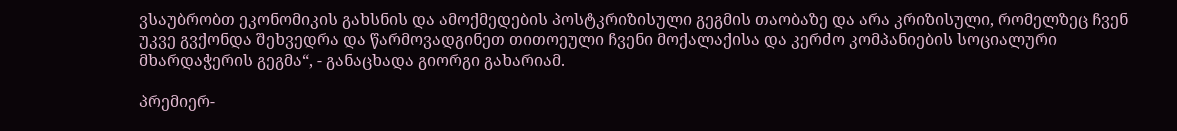ვსაუბრობთ ეკონომიკის გახსნის და ამოქმედების პოსტკრიზისული გეგმის თაობაზე და არა კრიზისული, რომელზეც ჩვენ უკვე გვქონდა შეხვედრა და წარმოვადგინეთ თითოეული ჩვენი მოქალაქისა და კერძო კომპანიების სოციალური მხარდაჭერის გეგმა“, - განაცხადა გიორგი გახარიამ.

პრემიერ-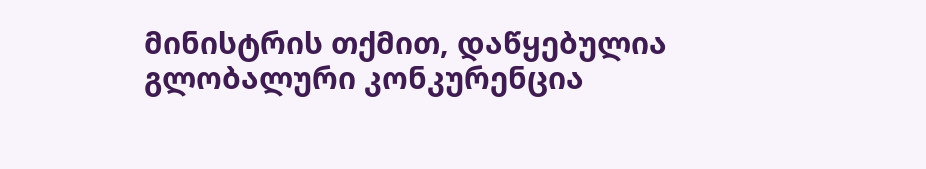მინისტრის თქმით, დაწყებულია გლობალური კონკურენცია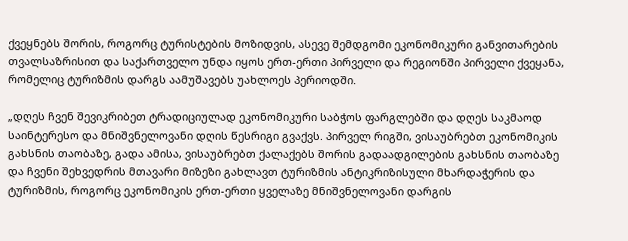ქვეყნებს შორის, როგორც ტურისტების მოზიდვის, ასევე შემდგომი ეკონომიკური განვითარების თვალსაზრისით და საქართველო უნდა იყოს ერთ-ერთი პირველი და რეგიონში პირველი ქვეყანა, რომელიც ტურიზმის დარგს აამუშავებს უახლოეს პერიოდში.

„დღეს ჩვენ შევიკრიბეთ ტრადიციულად ეკონომიკური საბჭოს ფარგლებში და დღეს საკმაოდ საინტერესო და მნიშვნელოვანი დღის წესრიგი გვაქვს. პირველ რიგში, ვისაუბრებთ ეკონომიკის გახსნის თაობაზე, გადა ამისა, ვისაუბრებთ ქალაქებს შორის გადაადგილების გახსნის თაობაზე და ჩვენი შეხვედრის მთავარი მიზეზი გახლავთ ტურიზმის ანტიკრიზისული მხარდაჭერის და ტურიზმის, როგორც ეკონომიკის ერთ-ერთი ყველაზე მნიშვნელოვანი დარგის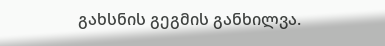გახსნის გეგმის განხილვა.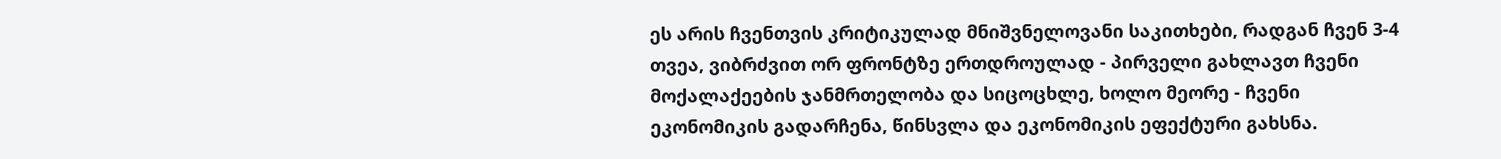ეს არის ჩვენთვის კრიტიკულად მნიშვნელოვანი საკითხები, რადგან ჩვენ 3-4 თვეა, ვიბრძვით ორ ფრონტზე ერთდროულად - პირველი გახლავთ ჩვენი მოქალაქეების ჯანმრთელობა და სიცოცხლე, ხოლო მეორე - ჩვენი ეკონომიკის გადარჩენა, წინსვლა და ეკონომიკის ეფექტური გახსნა.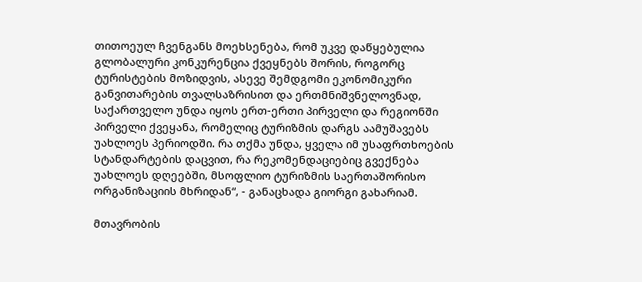თითოეულ ჩვენგანს მოეხსენება, რომ უკვე დაწყებულია გლობალური კონკურენცია ქვეყნებს შორის, როგორც ტურისტების მოზიდვის, ასევე შემდგომი ეკონომიკური განვითარების თვალსაზრისით და ერთმნიშვნელოვნად, საქართველო უნდა იყოს ერთ-ერთი პირველი და რეგიონში პირველი ქვეყანა, რომელიც ტურიზმის დარგს აამუშავებს უახლოეს პერიოდში. რა თქმა უნდა, ყველა იმ უსაფრთხოების სტანდარტების დაცვით, რა რეკომენდაციებიც გვექნება უახლოეს დღეებში, მსოფლიო ტურიზმის საერთაშორისო ორგანიზაციის მხრიდან“, - განაცხადა გიორგი გახარიამ.

მთავრობის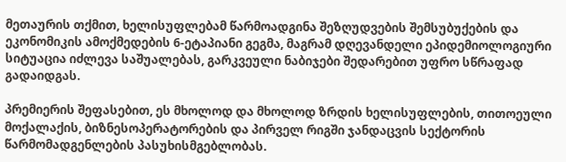მეთაურის თქმით, ხელისუფლებამ წარმოადგინა შეზღუდვების შემსუბუქების და ეკონომიკის ამოქმედების 6-ეტაპიანი გეგმა, მაგრამ დღევანდელი ეპიდემიოლოგიური სიტუაცია იძლევა საშუალებას, გარკვეული ნაბიჯები შედარებით უფრო სწრაფად გადაიდგას.

პრემიერის შეფასებით, ეს მხოლოდ და მხოლოდ ზრდის ხელისუფლების, თითოეული მოქალაქის, ბიზნესოპერატორების და პირველ რიგში ჯანდაცვის სექტორის წარმომადგენლების პასუხისმგებლობას.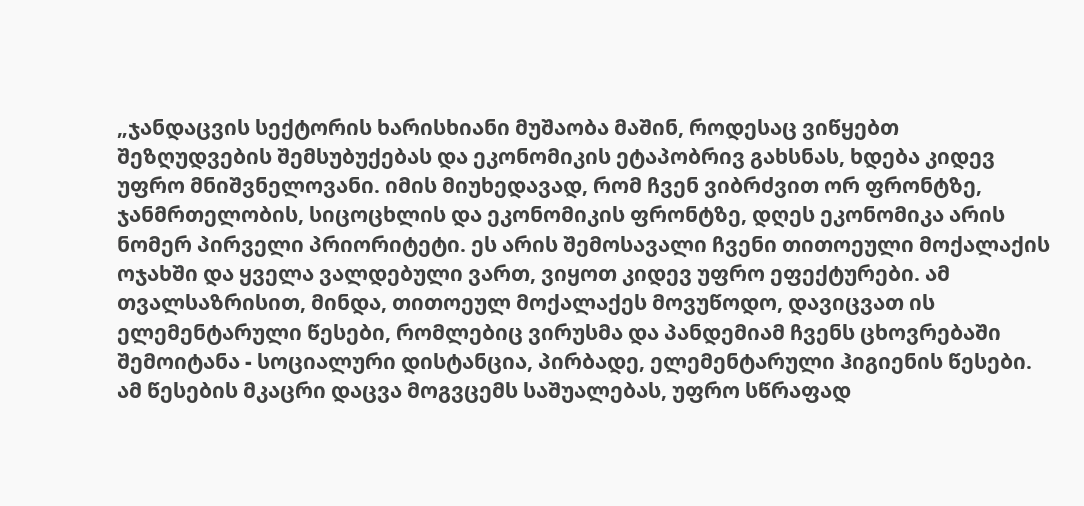„ჯანდაცვის სექტორის ხარისხიანი მუშაობა მაშინ, როდესაც ვიწყებთ შეზღუდვების შემსუბუქებას და ეკონომიკის ეტაპობრივ გახსნას, ხდება კიდევ უფრო მნიშვნელოვანი. იმის მიუხედავად, რომ ჩვენ ვიბრძვით ორ ფრონტზე, ჯანმრთელობის, სიცოცხლის და ეკონომიკის ფრონტზე, დღეს ეკონომიკა არის ნომერ პირველი პრიორიტეტი. ეს არის შემოსავალი ჩვენი თითოეული მოქალაქის ოჯახში და ყველა ვალდებული ვართ, ვიყოთ კიდევ უფრო ეფექტურები. ამ თვალსაზრისით, მინდა, თითოეულ მოქალაქეს მოვუწოდო, დავიცვათ ის ელემენტარული წესები, რომლებიც ვირუსმა და პანდემიამ ჩვენს ცხოვრებაში შემოიტანა - სოციალური დისტანცია, პირბადე, ელემენტარული ჰიგიენის წესები. ამ წესების მკაცრი დაცვა მოგვცემს საშუალებას, უფრო სწრაფად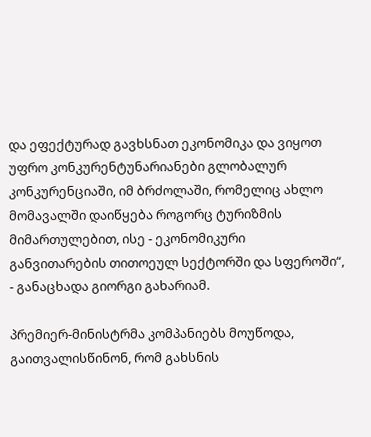და ეფექტურად გავხსნათ ეკონომიკა და ვიყოთ უფრო კონკურენტუნარიანები გლობალურ კონკურენციაში, იმ ბრძოლაში, რომელიც ახლო მომავალში დაიწყება როგორც ტურიზმის მიმართულებით, ისე - ეკონომიკური განვითარების თითოეულ სექტორში და სფეროში“, - განაცხადა გიორგი გახარიამ.

პრემიერ-მინისტრმა კომპანიებს მოუწოდა, გაითვალისწინონ, რომ გახსნის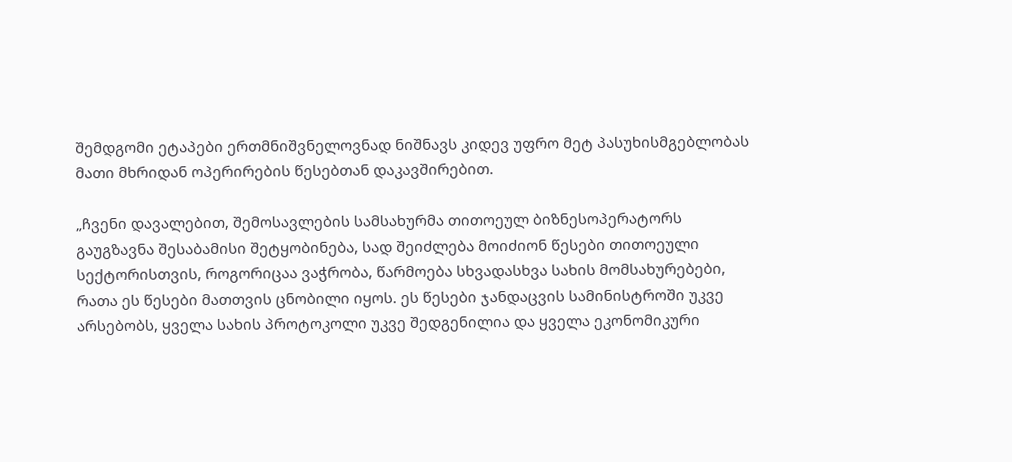შემდგომი ეტაპები ერთმნიშვნელოვნად ნიშნავს კიდევ უფრო მეტ პასუხისმგებლობას მათი მხრიდან ოპერირების წესებთან დაკავშირებით.

„ჩვენი დავალებით, შემოსავლების სამსახურმა თითოეულ ბიზნესოპერატორს გაუგზავნა შესაბამისი შეტყობინება, სად შეიძლება მოიძიონ წესები თითოეული სექტორისთვის, როგორიცაა ვაჭრობა, წარმოება სხვადასხვა სახის მომსახურებები, რათა ეს წესები მათთვის ცნობილი იყოს. ეს წესები ჯანდაცვის სამინისტროში უკვე არსებობს, ყველა სახის პროტოკოლი უკვე შედგენილია და ყველა ეკონომიკური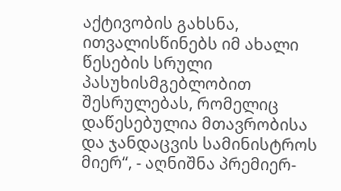აქტივობის გახსნა, ითვალისწინებს იმ ახალი წესების სრული პასუხისმგებლობით შესრულებას, რომელიც დაწესებულია მთავრობისა და ჯანდაცვის სამინისტროს მიერ“, - აღნიშნა პრემიერ-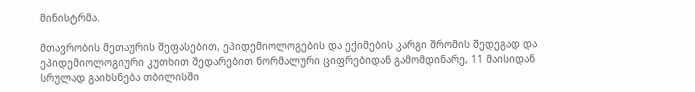მინისტრმა.

მთავრობის მეთაურის შეფასებით, ეპიდემიოლოგების და ექიმების კარგი შრომის შედეგად და ეპიდემიოლოგიური კუთხით შედარებით ნორმალური ციფრებიდან გამომდინარე, 11 მაისიდან სრულად გაიხსნება თბილისში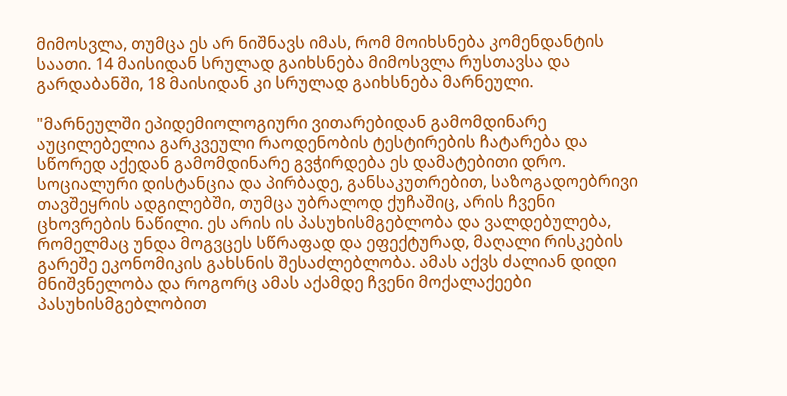მიმოსვლა, თუმცა ეს არ ნიშნავს იმას, რომ მოიხსნება კომენდანტის საათი. 14 მაისიდან სრულად გაიხსნება მიმოსვლა რუსთავსა და გარდაბანში, 18 მაისიდან კი სრულად გაიხსნება მარნეული.

"მარნეულში ეპიდემიოლოგიური ვითარებიდან გამომდინარე აუცილებელია გარკვეული რაოდენობის ტესტირების ჩატარება და სწორედ აქედან გამომდინარე გვჭირდება ეს დამატებითი დრო. სოციალური დისტანცია და პირბადე, განსაკუთრებით, საზოგადოებრივი თავშეყრის ადგილებში, თუმცა უბრალოდ ქუჩაშიც, არის ჩვენი ცხოვრების ნაწილი. ეს არის ის პასუხისმგებლობა და ვალდებულება, რომელმაც უნდა მოგვცეს სწრაფად და ეფექტურად, მაღალი რისკების გარეშე ეკონომიკის გახსნის შესაძლებლობა. ამას აქვს ძალიან დიდი მნიშვნელობა და როგორც ამას აქამდე ჩვენი მოქალაქეები პასუხისმგებლობით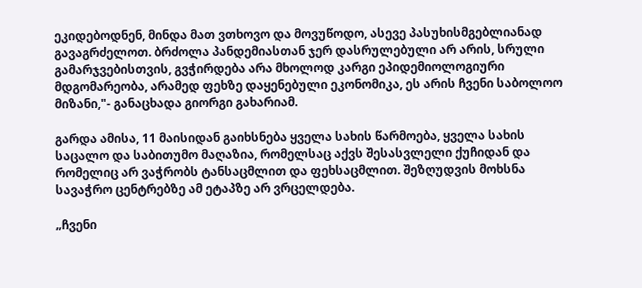ეკიდებოდნენ, მინდა მათ ვთხოვო და მოვუწოდო, ასევე პასუხისმგებლიანად გავაგრძელოთ. ბრძოლა პანდემიასთან ჯერ დასრულებული არ არის, სრული გამარჯვებისთვის, გვჭირდება არა მხოლოდ კარგი ეპიდემიოლოგიური მდგომარეობა, არამედ ფეხზე დაყენებული ეკონომიკა, ეს არის ჩვენი საბოლოო მიზანი,"- განაცხადა გიორგი გახარიამ.

გარდა ამისა, 11 მაისიდან გაიხსნება ყველა სახის წარმოება, ყველა სახის საცალო და საბითუმო მაღაზია, რომელსაც აქვს შესასვლელი ქუჩიდან და რომელიც არ ვაჭრობს ტანსაცმლით და ფეხსაცმლით. შეზღუდვის მოხსნა სავაჭრო ცენტრებზე ამ ეტაპზე არ ვრცელდება.

„ჩვენი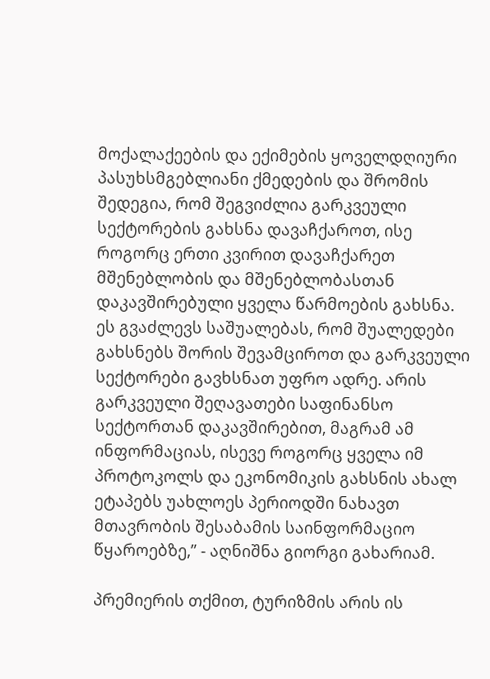მოქალაქეების და ექიმების ყოველდღიური პასუხსმგებლიანი ქმედების და შრომის შედეგია, რომ შეგვიძლია გარკვეული სექტორების გახსნა დავაჩქაროთ, ისე როგორც ერთი კვირით დავაჩქარეთ მშენებლობის და მშენებლობასთან დაკავშირებული ყველა წარმოების გახსნა. ეს გვაძლევს საშუალებას, რომ შუალედები გახსნებს შორის შევამციროთ და გარკვეული სექტორები გავხსნათ უფრო ადრე. არის გარკვეული შეღავათები საფინანსო სექტორთან დაკავშირებით, მაგრამ ამ ინფორმაციას, ისევე როგორც ყველა იმ პროტოკოლს და ეკონომიკის გახსნის ახალ ეტაპებს უახლოეს პერიოდში ნახავთ მთავრობის შესაბამის საინფორმაციო წყაროებზე,” - აღნიშნა გიორგი გახარიამ.

პრემიერის თქმით, ტურიზმის არის ის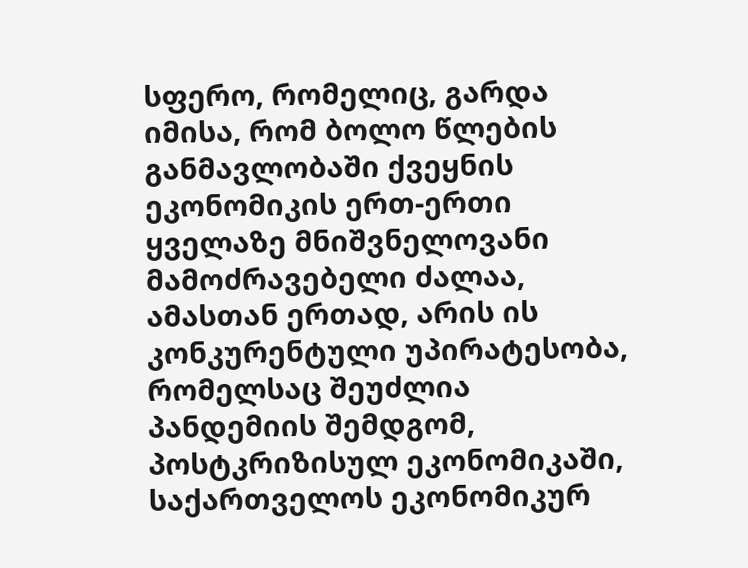სფერო, რომელიც, გარდა იმისა, რომ ბოლო წლების განმავლობაში ქვეყნის ეკონომიკის ერთ-ერთი ყველაზე მნიშვნელოვანი მამოძრავებელი ძალაა, ამასთან ერთად, არის ის კონკურენტული უპირატესობა, რომელსაც შეუძლია პანდემიის შემდგომ, პოსტკრიზისულ ეკონომიკაში, საქართველოს ეკონომიკურ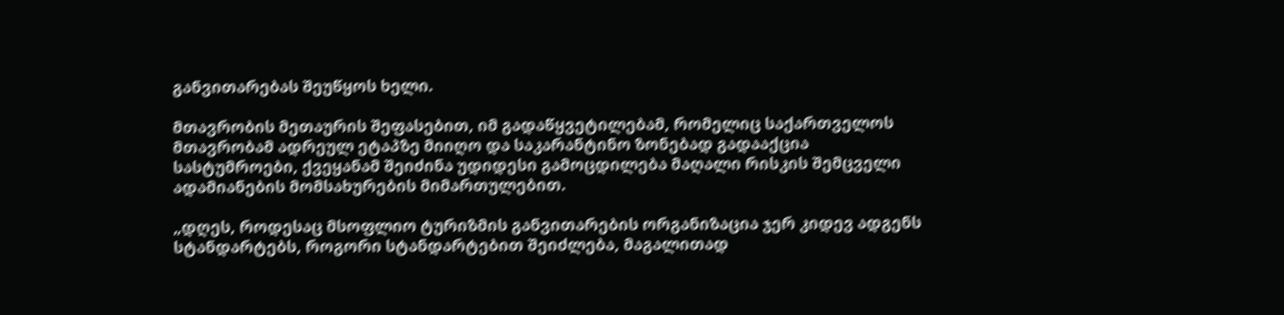განვითარებას შეუწყოს ხელი.

მთავრობის მეთაურის შეფასებით, იმ გადაწყვეტილებამ, რომელიც საქართველოს მთავრობამ ადრეულ ეტაპზე მიიღო და საკარანტინო ზონებად გადააქცია სასტუმროები, ქვეყანამ შეიძინა უდიდესი გამოცდილება მაღალი რისკის შემცველი ადამიანების მომსახურების მიმართულებით.

„დღეს, როდესაც მსოფლიო ტურიზმის განვითარების ორგანიზაცია ჯერ კიდევ ადგენს სტანდარტებს, როგორი სტანდარტებით შეიძლება, მაგალითად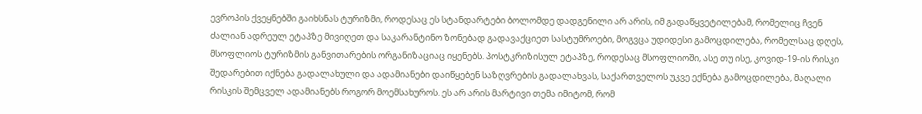ევროპის ქვეყნებში გაიხსნას ტურიზმი, როდესაც ეს სტანდარტები ბოლომდე დადგენილი არ არის, იმ გადაწყვეტილებამ, რომელიც ჩვენ ძალიან ადრეულ ეტაპზე მივიღეთ და საკარანტინო ზონებად გადავაქციეთ სასტუმროები, მოგვცა უდიდესი გამოცდილება, რომელსაც დღეს, მსოფლიოს ტურიზმის განვითარების ორგანიზაციაც იყენებს. პოსტკრიზისულ ეტაპზე, როდესაც მსოფლიოში, ასე თუ ისე, კოვიდ-19-ის რისკი შედარებით იქნება გადალახული და ადამიანები დაიწყებენ საზღვრების გადალახვას, საქართველოს უკვე ექნება გამოცდილება, მაღალი რისკის შემცველ ადამიანებს როგორ მოემსახუროს. ეს არ არის მარტივი თემა იმიტომ, რომ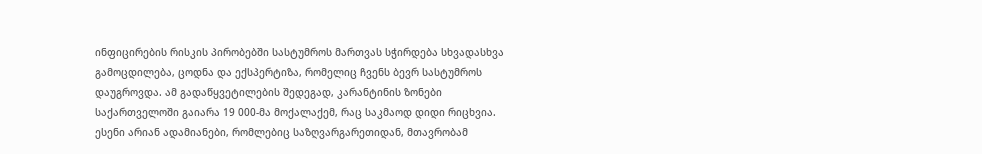ინფიცირების რისკის პირობებში სასტუმროს მართვას სჭირდება სხვადასხვა გამოცდილება, ცოდნა და ექსპერტიზა, რომელიც ჩვენს ბევრ სასტუმროს დაუგროვდა. ამ გადაწყვეტილების შედეგად, კარანტინის ზონები საქართველოში გაიარა 19 000-მა მოქალაქემ, რაც საკმაოდ დიდი რიცხვია. ესენი არიან ადამიანები, რომლებიც საზღვარგარეთიდან, მთავრობამ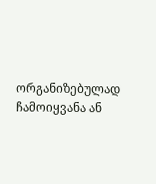ორგანიზებულად ჩამოიყვანა ან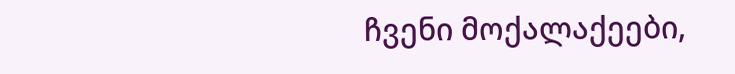ჩვენი მოქალაქეები,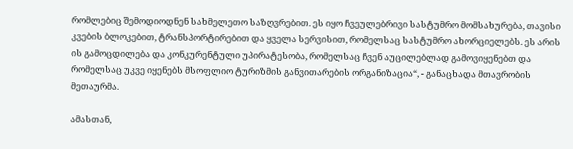რომლებიც შემოდიოდნენ სახმელეთო საზღვრებით. ეს იყო ჩვეულებრივი სასტუმრო მომსახურება, თავისი კვების ბლოკებით, ტრანსპორტირებით და ყველა სერვისით, რომელსაც სასტუმრო ახორციელებს. ეს არის ის გამოცდილება და კონკურენტული უპირატესობა, რომელსაც ჩვენ აუცილებლად გამოვიყენებთ და რომელსაც უკვე იყენებს მსოფლიო ტურიზმის განვითარების ორგანიზაცია“, - განაცხადა მთავრობის მეთაურმა.

ამასთან,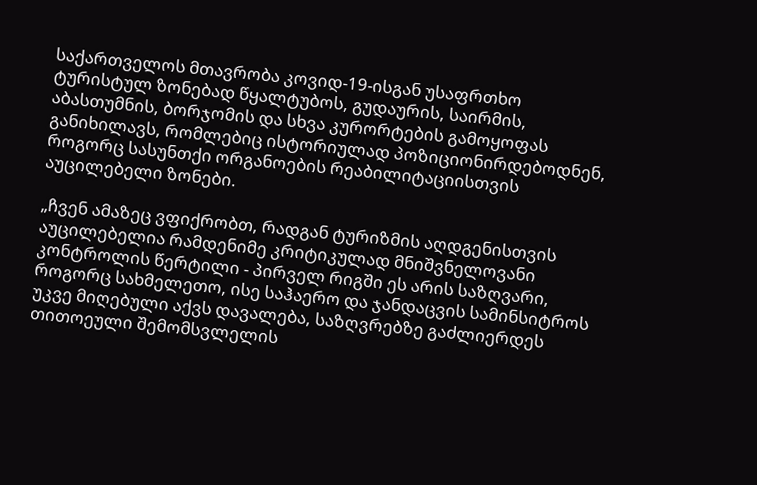საქართველოს მთავრობა კოვიდ-19-ისგან უსაფრთხო ტურისტულ ზონებად წყალტუბოს, გუდაურის, საირმის, აბასთუმნის, ბორჯომის და სხვა კურორტების გამოყოფას განიხილავს, რომლებიც ისტორიულად პოზიციონირდებოდნენ, როგორც სასუნთქი ორგანოების რეაბილიტაციისთვის აუცილებელი ზონები.

„ჩვენ ამაზეც ვფიქრობთ, რადგან ტურიზმის აღდგენისთვის აუცილებელია რამდენიმე კრიტიკულად მნიშვნელოვანი კონტროლის წერტილი - პირველ რიგში ეს არის საზღვარი, როგორც სახმელეთო, ისე საჰაერო და ჯანდაცვის სამინსიტროს უკვე მიღებული აქვს დავალება, საზღვრებზე გაძლიერდეს თითოეული შემომსვლელის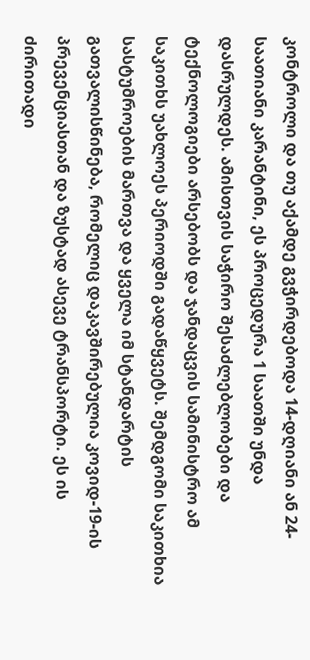კონტროლი და თუ აქამდე გვჭირდებოდა 14-დღიანი ან 24-საათიანი კარანტინი, ეს პროცედურა 1 საათში უნდა დასრულდეს. ამისთვის საჭირო შესაძლებლობები და ტექნოლოგიები არსებობს და ჯანდაცვის სამინისტრო ამ საკითხს უახლოეს პერიოდში გადაწყვეტს. შემდგომი საკითხია სასტუმროების მართვა და ყველა იმ სტანდარტის გათვალისწინება, რომელიც დაკავშირებულია კოვიდ-19-ის პრევენციასთან და ზუსტად ასევე ტრანსპორტი. ეს ის ძირითადი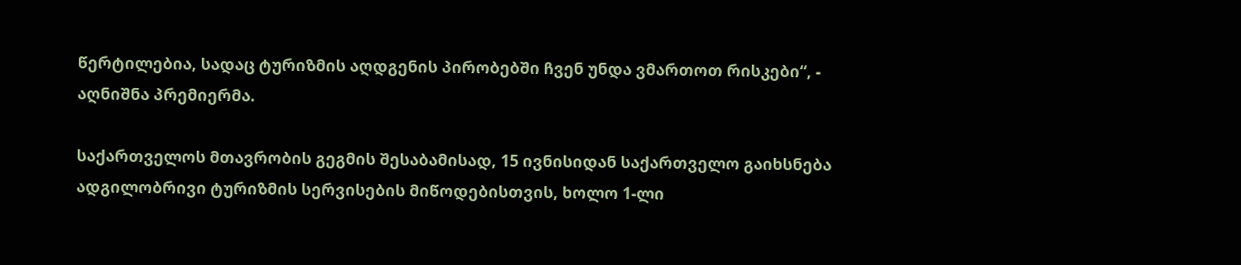წერტილებია, სადაც ტურიზმის აღდგენის პირობებში ჩვენ უნდა ვმართოთ რისკები“, - აღნიშნა პრემიერმა.

საქართველოს მთავრობის გეგმის შესაბამისად, 15 ივნისიდან საქართველო გაიხსნება ადგილობრივი ტურიზმის სერვისების მიწოდებისთვის, ხოლო 1-ლი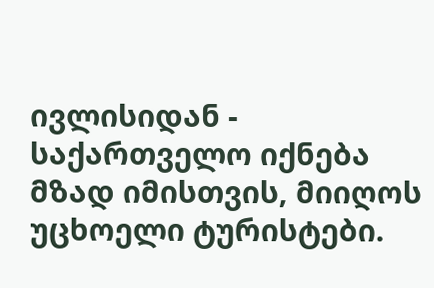ივლისიდან - საქართველო იქნება მზად იმისთვის, მიიღოს უცხოელი ტურისტები.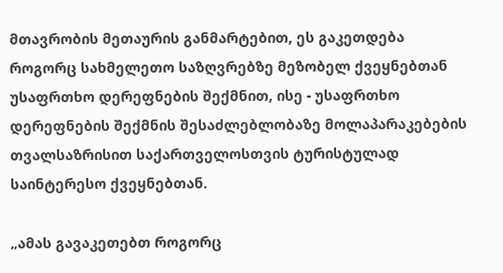მთავრობის მეთაურის განმარტებით, ეს გაკეთდება როგორც სახმელეთო საზღვრებზე მეზობელ ქვეყნებთან უსაფრთხო დერეფნების შექმნით, ისე - უსაფრთხო დერეფნების შექმნის შესაძლებლობაზე მოლაპარაკებების თვალსაზრისით საქართველოსთვის ტურისტულად საინტერესო ქვეყნებთან.

„ამას გავაკეთებთ როგორც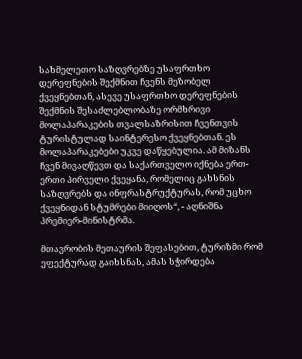სახმელეთო საზღვრებზე უსაფრთხო დერეფნების შექმნით ჩვენს მეზობელ ქვეყნებთან, ასევე უსაფრთხო დერეფნების შექმნის შესაძლებლობაზე ორმხრივი მოლაპარაკების თვალსაზრისით ჩვენთვის ტურისტულად საინტერესო ქვეყნებთან. ეს მოლაპარაკებები უკვე დაწყებულია. ამ მიზანს ჩვენ მივაღწევთ და საქართველო იქნება ერთ-ერთი პირველი ქვეყანა, რომელიც გახსნის საზღვრებს და ინფრასტრუქტურას, რომ უცხო ქვეყნიდან სტუმრები მიიღოს“, - აღნიშნა პრემიერ-მინისტრმა.

მთავრობის მეთაურის შეფასებით, ტურიზმი რომ ეფექტურად გაიხსნას, ამას სჭირდება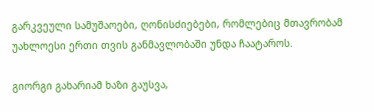გარკვეული სამუშაოები, ღონისძიებები, რომლებიც მთავრობამ უახლოესი ერთი თვის განმავლობაში უნდა ჩაატაროს.

გიორგი გახარიამ ხაზი გაუსვა,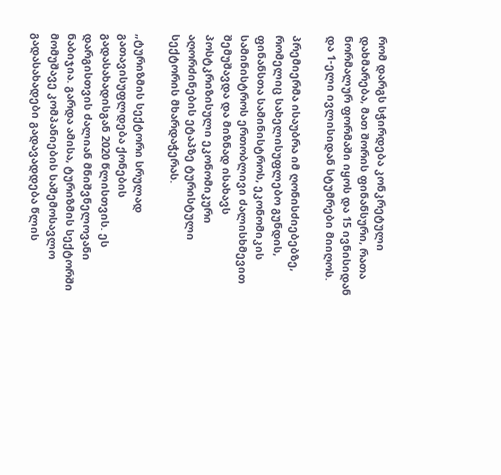რომ დარგს სჭირდება კონკრეტული დახმარება, მათ შორის ფინანსური, რათა ნორმალურ ფორმაში იყოს და 15 ივნისიდან და 1-ელი ივლისიდან სტუმრები მიიღოს.

პრემიერმა ისაუბრა იმ ღონისძიებებზე, რომელიც სახელისუფლებო გუნდის, ფინანსთა სამინისტროს, ეკონომიკის სამინისტროს ერთობლივი ძალისხმევით შემუშავდა და მიზნად ისახავს პოსტკრიზისული ეკონომიკური აღორძინების ეტაპზე ტურისტული სექტორის მხარდაჭერას.

„ტურიზმის სექტორი სრულად გათავისუფლდება ქონების გადასახადისგან 2020 წლისთვის. ეს დარგისთვის ძალიან მნიშვნელოვანი ნაბიჯია. გარდა ამისა, ტურიზმის სექტორში მომუშავე კომპანიების საშემოსავლო გადასახადები გადავადდება წლის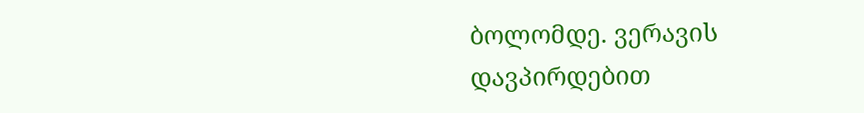ბოლომდე. ვერავის დავპირდებით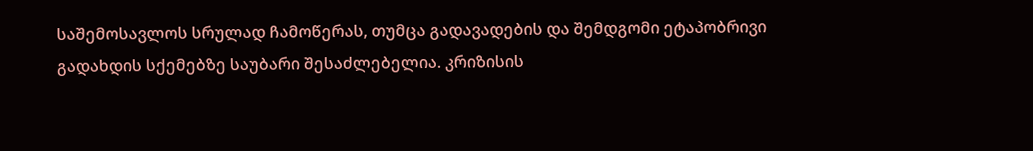საშემოსავლოს სრულად ჩამოწერას, თუმცა გადავადების და შემდგომი ეტაპობრივი გადახდის სქემებზე საუბარი შესაძლებელია. კრიზისის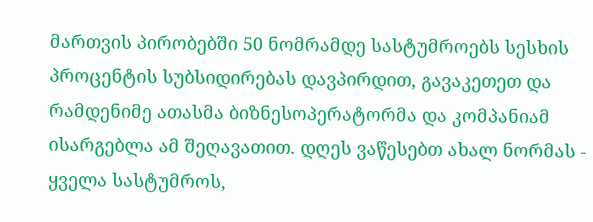მართვის პირობებში 50 ნომრამდე სასტუმროებს სესხის პროცენტის სუბსიდირებას დავპირდით, გავაკეთეთ და რამდენიმე ათასმა ბიზნესოპერატორმა და კომპანიამ ისარგებლა ამ შეღავათით. დღეს ვაწესებთ ახალ ნორმას - ყველა სასტუმროს,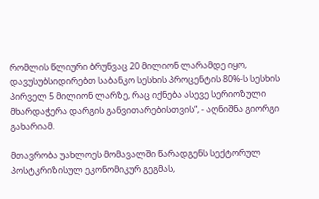რომლის წლიური ბრუნვაც 20 მილიონ ლარამდე იყო, დავუსუბსიდირებთ საბანკო სესხის პროცენტის 80%-ს სესხის პირველ 5 მილიონ ლარზე, რაც იქნება ასევე სერიოზული მხარდაჭერა დარგის განვითარებისთვის“, - აღნიშნა გიორგი გახარიამ.

მთავრობა უახლოეს მომავალში წარადგენს სექტორულ პოსტკრიზისულ ეკონომიკურ გეგმას,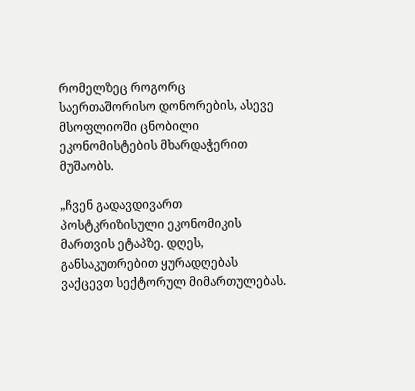რომელზეც როგორც საერთაშორისო დონორების, ასევე მსოფლიოში ცნობილი ეკონომისტების მხარდაჭერით მუშაობს.

„ჩვენ გადავდივართ პოსტკრიზისული ეკონომიკის მართვის ეტაპზე. დღეს, განსაკუთრებით ყურადღებას ვაქცევთ სექტორულ მიმართულებას.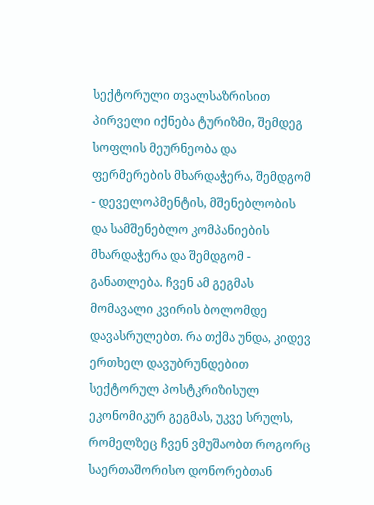სექტორული თვალსაზრისით პირველი იქნება ტურიზმი, შემდეგ სოფლის მეურნეობა და ფერმერების მხარდაჭერა, შემდგომ - დეველოპმენტის, მშენებლობის და სამშენებლო კომპანიების მხარდაჭერა და შემდგომ - განათლება. ჩვენ ამ გეგმას მომავალი კვირის ბოლომდე დავასრულებთ. რა თქმა უნდა, კიდევ ერთხელ დავუბრუნდებით სექტორულ პოსტკრიზისულ ეკონომიკურ გეგმას, უკვე სრულს, რომელზეც ჩვენ ვმუშაობთ როგორც საერთაშორისო დონორებთან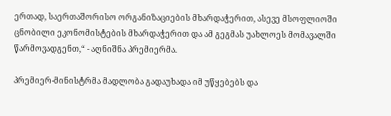ერთად, საერთაშორისო ორგანიზაციების მხარდაჭერით, ასევე მსოფლიოში ცნობილი ეკონომისტების მხარდაჭერით და ამ გეგმას უახლოეს მომავალში წარმოვადგენთ,“ - აღნიშნა პრემიერმა.

პრემიერ-მინისტრმა მადლობა გადაუხადა იმ უწყებებს და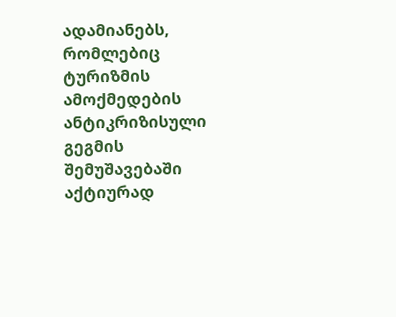ადამიანებს, რომლებიც ტურიზმის ამოქმედების ანტიკრიზისული გეგმის შემუშავებაში აქტიურად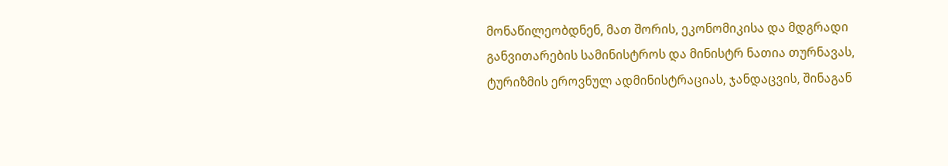მონაწილეობდნენ, მათ შორის, ეკონომიკისა და მდგრადი განვითარების სამინისტროს და მინისტრ ნათია თურნავას, ტურიზმის ეროვნულ ადმინისტრაციას, ჯანდაცვის, შინაგან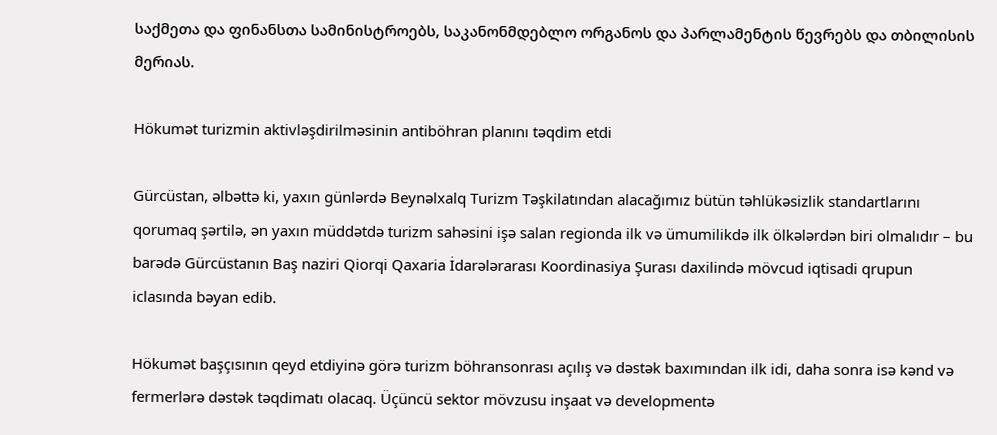საქმეთა და ფინანსთა სამინისტროებს, საკანონმდებლო ორგანოს და პარლამენტის წევრებს და თბილისის მერიას.

Hökumət turizmin aktivləşdirilməsinin antiböhran planını təqdim etdi

Gürcüstan, əlbəttə ki, yaxın günlərdə Beynəlxalq Turizm Təşkilatından alacağımız bütün təhlükəsizlik standartlarını qorumaq şərtilə, ən yaxın müddətdə turizm sahəsini işə salan regionda ilk və ümumilikdə ilk ölkələrdən biri olmalıdır – bu barədə Gürcüstanın Baş naziri Qiorqi Qaxaria İdarələrarası Koordinasiya Şurası daxilində mövcud iqtisadi qrupun iclasında bəyan edib.

Hökumət başçısının qeyd etdiyinə görə turizm böhransonrası açılış və dəstək baxımından ilk idi, daha sonra isə kənd və fermerlərə dəstək təqdimatı olacaq. Üçüncü sektor mövzusu inşaat və developmentə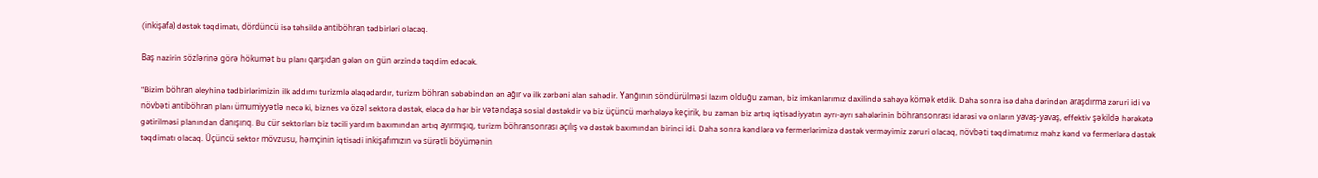(inkişafa) dəstək təqdimatı, dördüncü isə təhsildə antiböhran tədbirləri olacaq.

Baş nazirin sözlərinə görə hökumət bu planı qarşıdan gələn on gün ərzində təqdim edəcək.

“Bizim böhran əleyhinə tədbirlərimizin ilk addımı turizmlə əlaqədardır, turizm böhran səbəbindən ən ağır və ilk zərbəni alan sahədir. Yanğının söndürülməsi lazım olduğu zaman, biz imkanlarımız daxilində sahəyə kömək etdik. Daha sonra isə daha dərindən araşdırma zəruri idi və növbəti antiböhran planı ümumiyyətlə necə ki, biznes və özəl sektora dəstək, eləcə də hər bir vətəndaşa sosial dəstəkdir və biz üçüncü mərhələyə keçirik, bu zaman biz artıq iqtisadiyyatın ayrı-ayrı sahələrinin böhransonrası idarəsi və onların yavaş-yavaş, effektiv şəkildə hərəkətə gətirilməsi planından danışırıq. Bu cür sektorları biz təcili yardım baxımından artıq ayırmışıq, turizm böhransonrası açılış və dəstək baxımından birinci idi. Daha sonra kəndlərə və fermerlərimizə dəstək verməyimiz zəruri olacaq, növbəti təqdimatımız məhz kənd və fermerlərə dəstək təqdimatı olacaq. Üçüncü sektor mövzusu, həmçinin iqtisadi inkişafımızın və sürətli böyümənin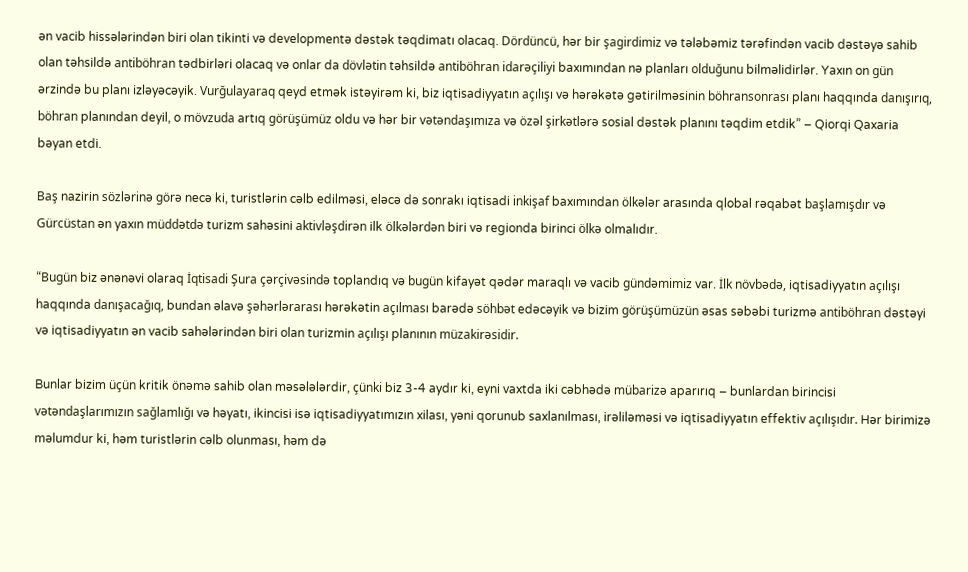ən vacib hissələrindən biri olan tikinti və developmentə dəstək təqdimatı olacaq. Dördüncü, hər bir şagirdimiz və tələbəmiz tərəfindən vacib dəstəyə sahib olan təhsildə antiböhran tədbirləri olacaq və onlar da dövlətin təhsildə antiböhran idarəçiliyi baxımından nə planları olduğunu bilməlidirlər. Yaxın on gün ərzində bu planı izləyəcəyik. Vurğulayaraq qeyd etmək istəyirəm ki, biz iqtisadiyyatın açılışı və hərəkətə gətirilməsinin böhransonrası planı haqqında danışırıq, böhran planından deyil, o mövzuda artıq görüşümüz oldu və hər bir vətəndaşımıza və özəl şirkətlərə sosial dəstək planını təqdim etdik” – Qiorqi Qaxaria bəyan etdi.

Baş nazirin sözlərinə görə necə ki, turistlərin cəlb edilməsi, eləcə də sonrakı iqtisadi inkişaf baxımından ölkələr arasında qlobal rəqabət başlamışdır və Gürcüstan ən yaxın müddətdə turizm sahəsini aktivləşdirən ilk ölkələrdən biri və regionda birinci ölkə olmalıdır.

“Bugün biz ənənəvi olaraq İqtisadi Şura çərçivəsində toplandıq və bugün kifayət qədər maraqlı və vacib gündəmimiz var. İlk növbədə, iqtisadiyyatın açılışı haqqında danışacağıq, bundan əlavə şəhərlərarası hərəkətin açılması barədə söhbət edəcəyik və bizim görüşümüzün əsas səbəbi turizmə antiböhran dəstəyi və iqtisadiyyatın ən vacib sahələrindən biri olan turizmin açılışı planının müzakirəsidir.

Bunlar bizim üçün kritik önəmə sahib olan məsələlərdir, çünki biz 3-4 aydır ki, eyni vaxtda iki cəbhədə mübarizə aparırıq – bunlardan birincisi vətəndaşlarımızın sağlamlığı və həyatı, ikincisi isə iqtisadiyyatımızın xilası, yəni qorunub saxlanılması, irəliləməsi və iqtisadiyyatın effektiv açılışıdır. Hər birimizə məlumdur ki, həm turistlərin cəlb olunması, həm də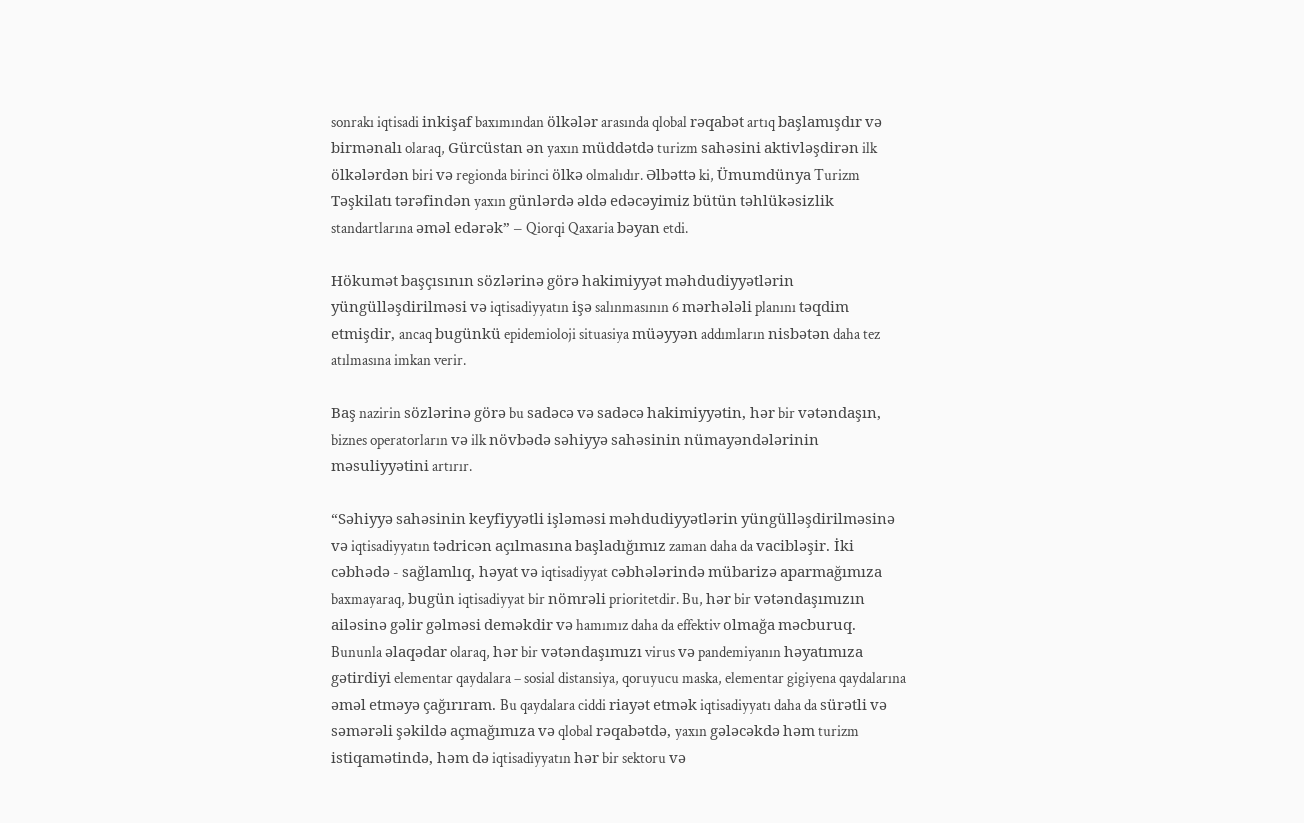sonrakı iqtisadi inkişaf baxımından ölkələr arasında qlobal rəqabət artıq başlamışdır və birmənalı olaraq, Gürcüstan ən yaxın müddətdə turizm sahəsini aktivləşdirən ilk ölkələrdən biri və regionda birinci ölkə olmalıdır. Əlbəttə ki, Ümumdünya Turizm Təşkilatı tərəfindən yaxın günlərdə əldə edəcəyimiz bütün təhlükəsizlik standartlarına əməl edərək” – Qiorqi Qaxaria bəyan etdi.

Hökumət başçısının sözlərinə görə hakimiyyət məhdudiyyətlərin yüngülləşdirilməsi və iqtisadiyyatın işə salınmasının 6 mərhələli planını təqdim etmişdir, ancaq bugünkü epidemioloji situasiya müəyyən addımların nisbətən daha tez atılmasına imkan verir.

Baş nazirin sözlərinə görə bu sadəcə və sadəcə hakimiyyətin, hər bir vətəndaşın, biznes operatorların və ilk növbədə səhiyyə sahəsinin nümayəndələrinin məsuliyyətini artırır.

“Səhiyyə sahəsinin keyfiyyətli işləməsi məhdudiyyətlərin yüngülləşdirilməsinə və iqtisadiyyatın tədricən açılmasına başladığımız zaman daha da vacibləşir. İki cəbhədə - sağlamlıq, həyat və iqtisadiyyat cəbhələrində mübarizə aparmağımıza baxmayaraq, bugün iqtisadiyyat bir nömrəli prioritetdir. Bu, hər bir vətəndaşımızın ailəsinə gəlir gəlməsi deməkdir və hamımız daha da effektiv olmağa məcburuq. Bununla əlaqədar olaraq, hər bir vətəndaşımızı virus və pandemiyanın həyatımıza gətirdiyi elementar qaydalara – sosial distansiya, qoruyucu maska, elementar gigiyena qaydalarına əməl etməyə çağırıram. Bu qaydalara ciddi riayət etmək iqtisadiyyatı daha da sürətli və səmərəli şəkildə açmağımıza və qlobal rəqabətdə, yaxın gələcəkdə həm turizm istiqamətində, həm də iqtisadiyyatın hər bir sektoru və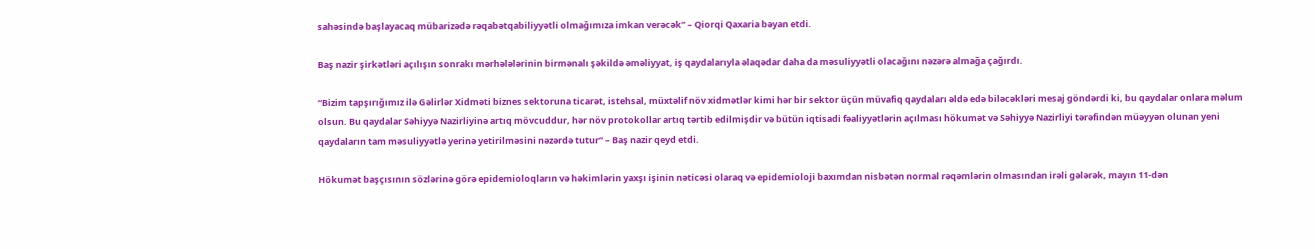sahəsində başlayacaq mübarizədə rəqabətqabiliyyətli olmağımıza imkan verəcək” – Qiorqi Qaxaria bəyan etdi.

Baş nazir şirkətləri açılışın sonrakı mərhələlərinin birmənalı şəkildə əməliyyat, iş qaydalarıyla əlaqədar daha da məsuliyyətli olacağını nəzərə almağa çağırdı.

“Bizim tapşırığımız ilə Gəlirlər Xidməti biznes sektoruna ticarət, istehsal, müxtəlif növ xidmətlər kimi hər bir sektor üçün müvafiq qaydaları əldə edə biləcəkləri mesaj göndərdi ki, bu qaydalar onlara məlum olsun. Bu qaydalar Səhiyyə Nazirliyinə artıq mövcuddur, hər növ protokollar artıq tərtib edilmişdir və bütün iqtisadi fəaliyyətlərin açılması hökumət və Səhiyyə Nazirliyi tərəfindən müəyyən olunan yeni qaydaların tam məsuliyyətlə yerinə yetirilməsini nəzərdə tutur” – Baş nazir qeyd etdi.

Hökumət başçısının sözlərinə görə epidemioloqların və həkimlərin yaxşı işinin nəticəsi olaraq və epidemioloji baxımdan nisbətən normal rəqəmlərin olmasından irəli gələrək, mayın 11-dən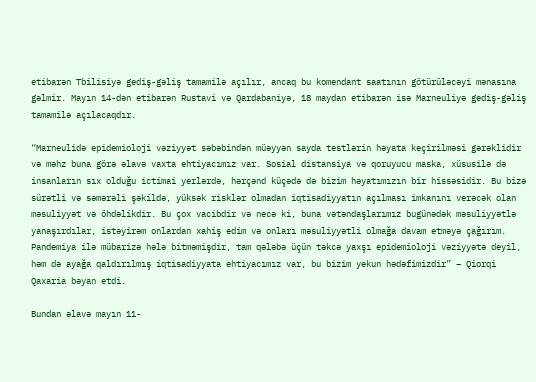etibarən Tbilisiyə gediş-gəliş tamamilə açılır, ancaq bu komendant saatının götürüləcəyi mənasına gəlmir. Mayın 14-dən etibarən Rustavi və Qardabaniyə, 18 maydan etibarən isə Marneuliyə gediş-gəliş tamamilə açılacaqdır.

“Marneulidə epidemioloji vəziyyət səbəbindən müəyyən sayda testlərin həyata keçirilməsi gərəklidir və məhz buna görə əlavə vaxta ehtiyacımız var. Sosial distansiya və qoruyucu maska, xüsusilə də insanların sıx olduğu ictimai yerlərdə, hərçənd küçədə də bizim həyatımızın bir hissəsidir. Bu bizə sürətli və səmərəli şəkildə, yüksək risklər olmadan iqtisadiyyatın açılması imkanını verəcək olan məsuliyyət və öhdəlikdir. Bu çox vacibdir və necə ki, buna vətəndaşlarımız bugünədək məsuliyyətlə yanaşırdılar, istəyirəm onlardan xahiş edim və onları məsuliyyətli olmağa davam etməyə çağırım. Pandemiya ilə mübarizə hələ bitməmişdir, tam qələbə üçün təkcə yaxşı epidemioloji vəziyyətə deyil, həm də ayağa qaldırılmış iqtisadiyyata ehtiyacımız var, bu bizim yekun hədəfimizdir” – Qiorqi Qaxaria bəyan etdi.

Bundan əlavə mayın 11-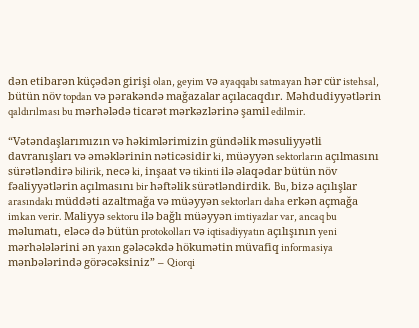dən etibarən küçədən girişi olan, geyim və ayaqqabı satmayan hər cür istehsal, bütün növ topdan və pərakəndə mağazalar açılacaqdır. Məhdudiyyətlərin qaldırılması bu mərhələdə ticarət mərkəzlərinə şamil edilmir.

“Vətəndaşlarımızın və həkimlərimizin gündəlik məsuliyyətli davranışları və əməklərinin nəticəsidir ki, müəyyən sektorların açılmasını sürətləndirə bilirik, necə ki, inşaat və tikinti ilə əlaqədar bütün növ fəaliyyətlərin açılmasını bir həftəlik sürətləndirdik. Bu, bizə açılışlar arasındakı müddəti azaltmağa və müəyyən sektorları daha erkən açmağa imkan verir. Maliyyə sektoru ilə bağlı müəyyən imtiyazlar var, ancaq bu məlumatı, eləcə də bütün protokolları və iqtisadiyyatın açılışının yeni mərhələlərini ən yaxın gələcəkdə hökumətin müvafiq informasiya mənbələrində görəcəksiniz” – Qiorqi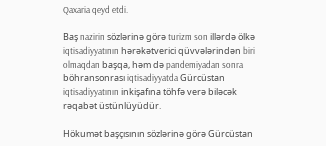Qaxaria qeyd etdi.

Baş nazirin sözlərinə görə turizm son illərdə ölkə iqtisadiyyatının hərəkətverici qüvvələrindən biri olmaqdan başqa, həm də pandemiyadan sonra böhransonrası iqtisadiyyatda Gürcüstan iqtisadiyyatının inkişafına töhfə verə biləcək rəqabət üstünlüyüdür.

Hökumət başçısının sözlərinə görə Gürcüstan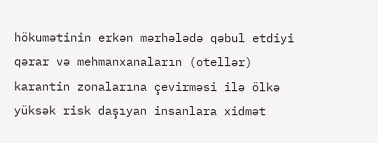hökumətinin erkən mərhələdə qəbul etdiyi qərar və mehmanxanaların (otellər) karantin zonalarına çevirməsi ilə ölkə yüksək risk daşıyan insanlara xidmət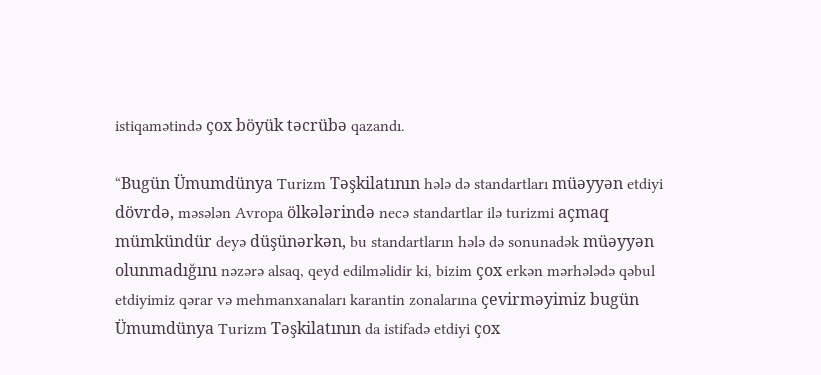istiqamətində çox böyük təcrübə qazandı.

“Bugün Ümumdünya Turizm Təşkilatının hələ də standartları müəyyən etdiyi dövrdə, məsələn Avropa ölkələrində necə standartlar ilə turizmi açmaq mümkündür deyə düşünərkən, bu standartların hələ də sonunadək müəyyən olunmadığını nəzərə alsaq, qeyd edilməlidir ki, bizim çox erkən mərhələdə qəbul etdiyimiz qərar və mehmanxanaları karantin zonalarına çevirməyimiz bugün Ümumdünya Turizm Təşkilatının da istifadə etdiyi çox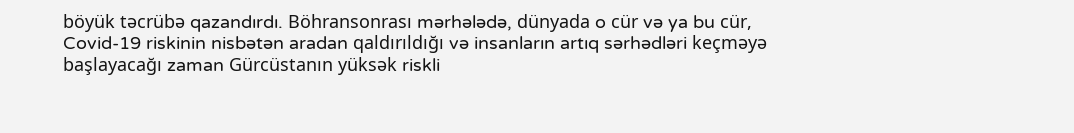böyük təcrübə qazandırdı. Böhransonrası mərhələdə, dünyada o cür və ya bu cür, Covid-19 riskinin nisbətən aradan qaldırıldığı və insanların artıq sərhədləri keçməyə başlayacağı zaman Gürcüstanın yüksək riskli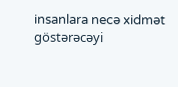insanlara necə xidmət göstərəcəyi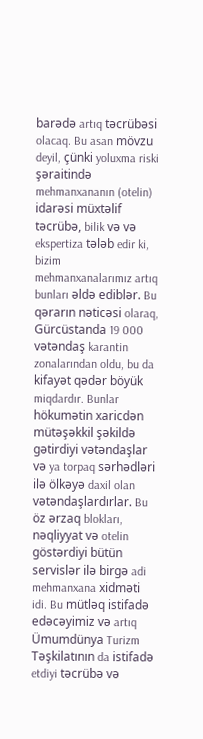barədə artıq təcrübəsi olacaq. Bu asan mövzu deyil, çünki yoluxma riski şəraitində mehmanxananın (otelin) idarəsi müxtəlif təcrübə, bilik və və ekspertiza tələb edir ki,  bizim mehmanxanalarımız artıq bunları əldə ediblər. Bu qərarın nəticəsi olaraq, Gürcüstanda 19 000 vətəndaş karantin zonalarından oldu, bu da kifayət qədər böyük miqdardır. Bunlar hökumətin xaricdən mütəşəkkil şəkildə gətirdiyi vətəndaşlar və ya torpaq sərhədləri ilə ölkəyə daxil olan vətəndaşlardırlar. Bu öz ərzaq blokları, nəqliyyat və otelin göstərdiyi bütün servislər ilə birgə adi mehmanxana xidməti idi. Bu mütləq istifadə edəcəyimiz və artıq Ümumdünya Turizm Təşkilatının da istifadə etdiyi təcrübə və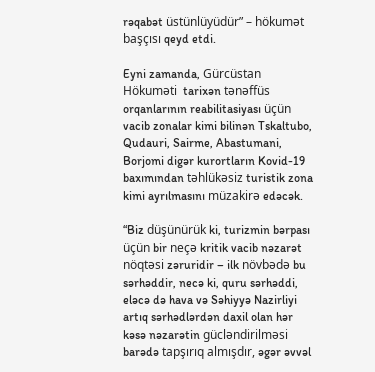rəqabət üstünlüyüdür” – hökumət başçısı qeyd etdi.

Eyni zamanda, Gürcüstan Hökuməti  tarixən tənəffüs orqanlarının reabilitasiyası üçün vacib zonalar kimi bilinən Tskaltubo, Qudauri, Sairme, Abastumani, Borjomi digər kurortların Kovid-19 baxımından təhlükəsiz turistik zona kimi ayrılmasını müzakirə edəcək.

“Biz düşünürük ki, turizmin bərpası üçün bir neçə kritik vacib nəzarət nöqtəsi zəruridir – ilk növbədə bu sərhəddir, necə ki, quru sərhəddi, eləcə də hava və Səhiyyə Nazirliyi artıq sərhədlərdən daxil olan hər kəsə nəzarətin gücləndirilməsi barədə tapşırıq almışdır, əgər əvvəl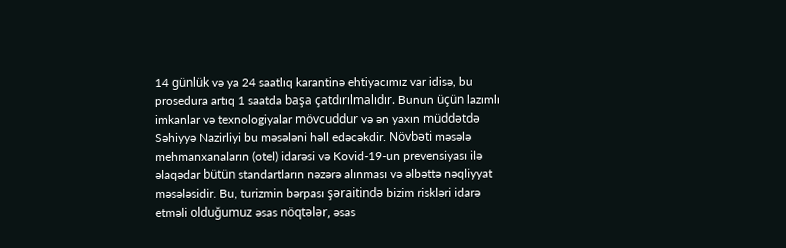14 günlük və ya 24 saatlıq karantinə ehtiyacımız var idisə, bu prosedura artıq 1 saatda başa çatdırılmalıdır. Bunun üçün lazımlı imkanlar və texnologiyalar mövcuddur və ən yaxın müddətdə Səhiyyə Nazirliyi bu məsələni həll edəcəkdir. Növbəti məsələ mehmanxanaların (otel) idarəsi və Kovid-19-un prevensiyası ilə əlaqədar bütün standartların nəzərə alınması və əlbəttə nəqliyyat məsələsidir. Bu, turizmin bərpası şəraitində bizim riskləri idarə etməli olduğumuz əsas nöqtələr, əsas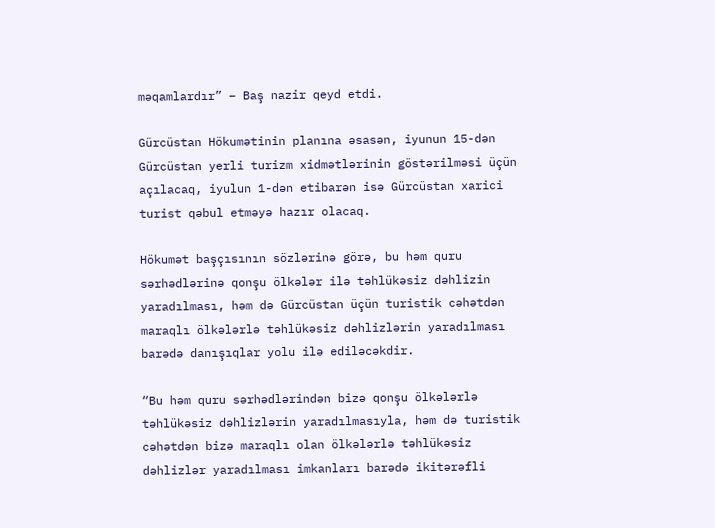məqamlardır” – Baş nazir qeyd etdi.

Gürcüstan Hökumətinin planına əsasən, iyunun 15-dən Gürcüstan yerli turizm xidmətlərinin göstərilməsi üçün açılacaq, iyulun 1-dən etibarən isə Gürcüstan xarici turist qəbul etməyə hazır olacaq.

Hökumət başçısının sözlərinə görə, bu həm quru sərhədlərinə qonşu ölkələr ilə təhlükəsiz dəhlizin yaradılması, həm də Gürcüstan üçün turistik cəhətdən maraqlı ölkələrlə təhlükəsiz dəhlizlərin yaradılması barədə danışıqlar yolu ilə ediləcəkdir.

“Bu həm quru sərhədlərindən bizə qonşu ölkələrlə təhlükəsiz dəhlizlərin yaradılmasıyla, həm də turistik cəhətdən bizə maraqlı olan ölkələrlə təhlükəsiz dəhlizlər yaradılması imkanları barədə ikitərəfli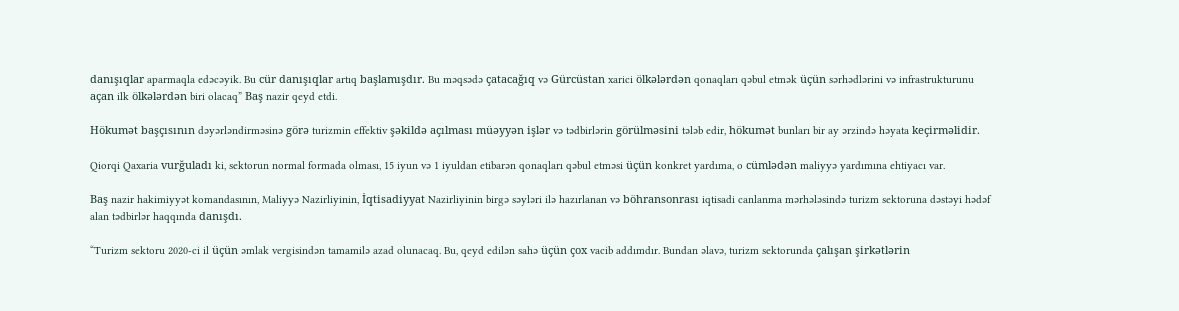danışıqlar aparmaqla edəcəyik. Bu cür danışıqlar artıq başlamışdır. Bu məqsədə çatacağıq və Gürcüstan xarici ölkələrdən qonaqları qəbul etmək üçün sərhədlərini və infrastrukturunu açan ilk ölkələrdən biri olacaq” Baş nazir qeyd etdi.

Hökumət başçısının dəyərləndirməsinə görə turizmin effektiv şəkildə açılması müəyyən işlər və tədbirlərin görülməsini tələb edir, hökumət bunları bir ay ərzində həyata keçirməlidir.

Qiorqi Qaxaria vurğuladı ki, sektorun normal formada olması, 15 iyun və 1 iyuldan etibarən qonaqları qəbul etməsi üçün konkret yardıma, o cümlədən maliyyə yardımına ehtiyacı var.

Baş nazir hakimiyyət komandasının, Maliyyə Nazirliyinin, İqtisadiyyat Nazirliyinin birgə səyləri ilə hazırlanan və böhransonrası iqtisadi canlanma mərhələsində turizm sektoruna dəstəyi hədəf alan tədbirlər haqqında danışdı.

“Turizm sektoru 2020-ci il üçün əmlak vergisindən tamamilə azad olunacaq. Bu, qeyd edilən sahə üçün çox vacib addımdır. Bundan əlavə, turizm sektorunda çalışan şirkətlərin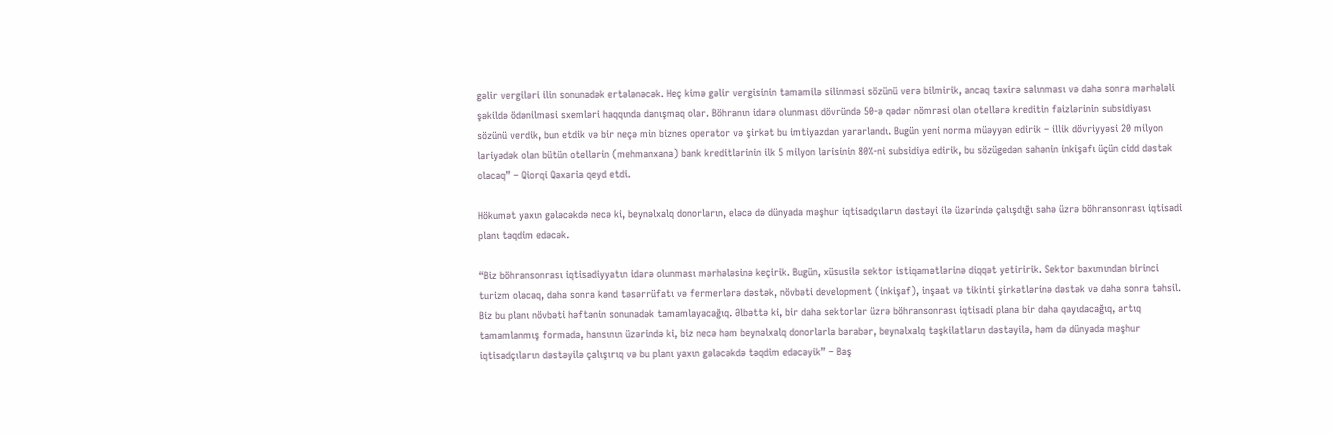gəlir vergiləri ilin sonunadək ertələnəcək. Heç kimə gəlir vergisinin tamamilə silinməsi sözünü verə bilmirik, ancaq təxirə salınması və daha sonra mərhələli şəkildə ödənilməsi sxemləri haqqında danışmaq olar. Böhranın idarə olunması dövründə 50-ə qədər nömrəsi olan otellərə kreditin faizlərinin subsidiyası sözünü verdik, bun etdik və bir neçə min biznes operator və şirkət bu imtiyazdan yararlandı. Bugün yeni norma müəyyən edirik – illik dövriyyəsi 20 milyon lariyədək olan bütün otellərin (mehmanxana) bank kreditlərinin ilk 5 milyon larisinin 80%-ni subsidiya edirik, bu sözügedən sahənin inkişafı üçün cidd dəstək olacaq” – Qiorqi Qaxaria qeyd etdi.

Hökumət yaxın gələcəkdə necə ki, beynəlxalq donorların, eləcə də dünyada məşhur iqtisadçıların dəstəyi ilə üzərində çalışdığı sahə üzrə böhransonrası iqtisadi planı təqdim edəcək.

“Biz böhransonrası iqtisadiyyatın idarə olunması mərhələsinə keçirik. Bugün, xüsusilə sektor istiqamətlərinə diqqət yetiririk. Sektor baxımından birinci turizm olacaq, daha sonra kənd təsərrüfatı və fermerlərə dəstək, növbəti development (inkişaf), inşaat və tikinti şirkətlərinə dəstək və daha sonra təhsil. Biz bu planı növbəti həftənin sonunadək tamamlayacağıq. Əlbəttə ki, bir daha sektorlar üzrə böhransonrası iqtisadi plana bir daha qayıdacağıq, artıq tamamlanmış formada, hansının üzərində ki, biz necə həm beynəlxalq donorlarla bərabər, beynəlxalq təşkilatların dəstəyilə, həm də dünyada məşhur iqtisadçıların dəstəyilə çalışırıq və bu planı yaxın gələcəkdə təqdim edəcəyik” – Baş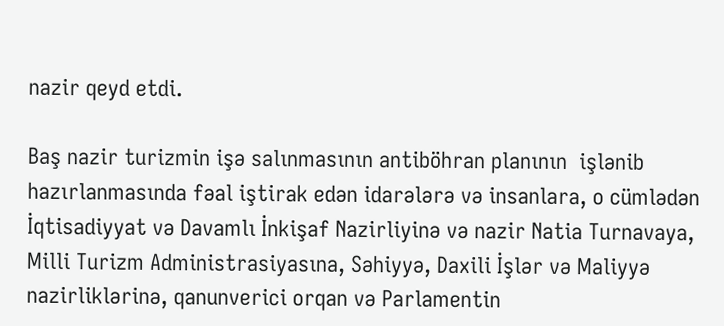nazir qeyd etdi.

Baş nazir turizmin işə salınmasının antiböhran planının  işlənib hazırlanmasında fəal iştirak edən idarələrə və insanlara, o cümlədən İqtisadiyyat və Davamlı İnkişaf Nazirliyinə və nazir Natia Turnavaya, Milli Turizm Administrasiyasına, Səhiyyə, Daxili İşlər və Maliyyə nazirliklərinə, qanunverici orqan və Parlamentin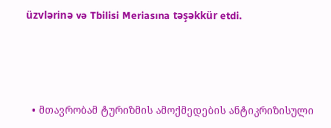üzvlərinə və Tbilisi Meriasına təşəkkür etdi.




  • მთავრობამ ტურიზმის ამოქმედების ანტიკრიზისული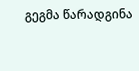გეგმა წარადგინა